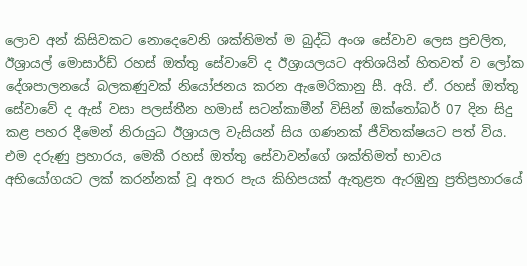ලොව අන් කිසිවකට නොදෙවෙනි ශක්තිමත් ම බුද්ධි අංශ සේවාව ලෙස ප්‍රචලිත, ඊශ්‍රායල් මොසාර්ඩ් රහස් ඔත්තු සේවාවේ ද ඊශ්‍රායලයට අතිශයින් හිතවත් ව ලෝක දේශපාලනයේ බලකණුවක් නියෝජනය කරන ඇමෙරිකානු සී. අයි. ඒ. රහස් ඔත්තු සේවාවේ ද ඇස් වසා පලස්තීන හමාස් සටන්කාමීන් විසින් ඔක්තෝබර් 07 දින සිදු කළ පහර දීමෙන් නිරායුධ ඊශ්‍රායල වැසියන් සිය ගණනක් ජීවිතක්ෂයට පත් විය. එම දරුණු ප්‍රහාරය, මෙකී රහස් ඔත්තු සේවාවන්ගේ ශක්තිමත් භාවය අභියෝගයට ලක් කරන්නක් වූ අතර පැය කිහිපයක් ඇතුළත ඇරඹුනු ප්‍රතිප්‍රහාරයේ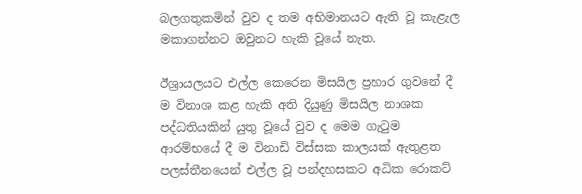බලගතුකමින් වුව ද තම අභිමානයට ඇති වූ කැළැල මකාගන්නට ඔවුනට හැකි වූයේ නැත.

ඊශ්‍රායලයට එල්ල කෙරෙන මිසයිල ප්‍රහාර ගුවනේ දී ම විනාශ කළ හැකි අති දියුණු මිසයිල නාශක පද්ධතියකින් යුතු වූයේ වුව ද මෙම ගැටුම ආරම්භයේ දී ම විනාඩි විස්සක කාලයක් ඇතුළත පලස්තීනයෙන් එල්ල වූ පන්දහසකට අධික රොකට්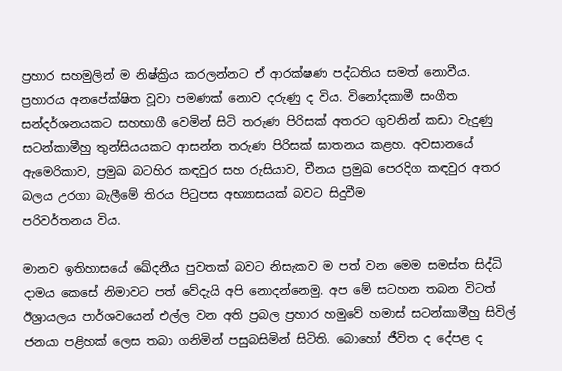ප්‍රහාර සහමුලින් ම නිෂ්ක්‍රිය කරලන්නට ඒ ආරක්ෂණ පද්ධතිය සමත් නොවීය. ප්‍රහාරය අනපේක්ෂිත වූවා පමණක් නොව දරුණු ද විය. විනෝදකාමී සංගීත සන්දර්ශනයකට සහභාගී වෙමින් සිටි තරුණ පිරිසක් අතරට ගුවනින් කඩා වැදුණු සටන්කාමීහු තුන්සියයකට ආසන්න තරුණ පිරිසක් ඝාතනය කළහ. අවසානයේ ඇමෙරිකාව, ප්‍රමුඛ බටහිර කඳවුර සහ රුසියාව, චීනය ප්‍රමුඛ පෙරදිග කඳවුර අතර බලය උරගා බැලීමේ තිරය පිටුපස අභ්‍යාසයක් බවට සිදුවීම
පරිවර්තනය විය.

මානව ඉතිහාසයේ ඛේදනීය පුවතක් බවට නිසැකව ම පත් වන මෙම සමස්ත සිද්ධි දාමය කෙසේ නිමාවට පත් වේදැයි අපි නොදන්නෙමු. අප මේ සටහන තබන විටත් ඊශ්‍රායලය පාර්ශවයෙන් එල්ල වන අති ප්‍රබල ප්‍රහාර හමුවේ හමාස් සටන්කාමීහු සිවිල් ජනයා පළිහක් ලෙස තබා ගනිමින් පසුබසිමින් සිටිති. බොහෝ ජීවිත ද දේපළ ද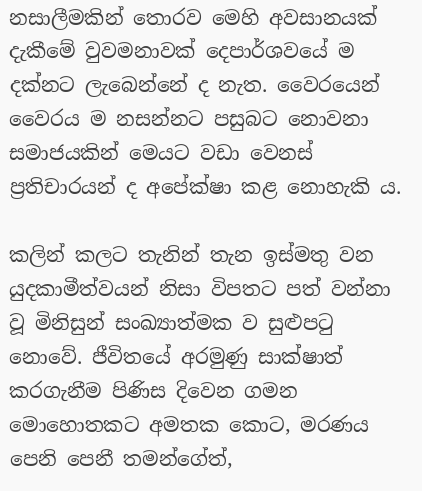නසාලීමකින් තොරව මෙහි අවසානයක් දැකීමේ වුවමනාවක් දෙපාර්ශවයේ ම දක්නට ලැබෙන්නේ ද නැත. වෛරයෙන් වෛරය ම නසන්නට පසුබට නොවනා සමාජයකින් මෙයට වඩා වෙනස් ප්‍රතිචාරයන් ද අපේක්ෂා කළ නොහැකි ය.

කලින් කලට තැනින් තැන ඉස්මතු වන යුදකාමීත්වයන් නිසා විපතට පත් වන්නා වූ මිනිසුන් සංඛ්‍යාත්මක ව සුළුපටු නොවේ. ජීවිතයේ අරමුණු සාක්ෂාත් කරගැනීම පිණිස දිවෙන ගමන මොහොතකට අමතක කොට, මරණය පෙනි පෙනී තමන්ගේත්,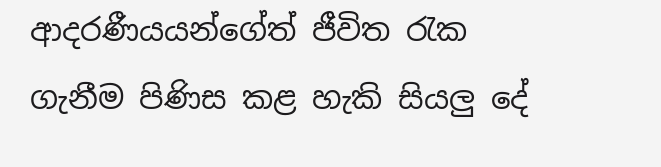ආදරණීයයන්ගේත් ජීවිත රැක ගැනීම පිණිස කළ හැකි සියලු දේ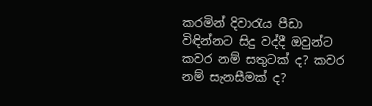කරමින් දිවාරැය පීඩා විඳින්නට සිදු වද්දී ඔවුන්ට කවර නම් සතුටක් ද? කවර නම් සැනසීමක් ද?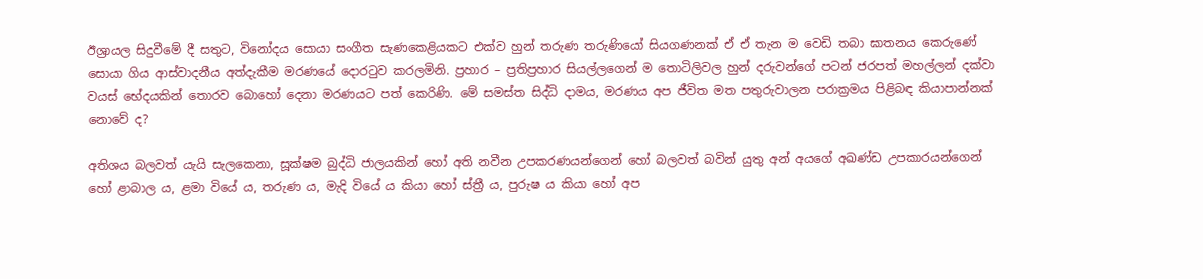ඊශ්‍රායල සිදුවීමේ දී සතුට, විනෝදය සොයා සංගීත සැණකෙළියකට එක්ව හුන් තරුණ තරුණියෝ සියගණනක් ඒ ඒ තැන ම වෙඩි තබා ඝාතනය කෙරුණේ සොයා ගිය ආස්වාදනීය අත්දැකීම මරණයේ දොරටුව කරලමිනි. ප්‍රහාර – ප්‍රතිප්‍රහාර සියල්ලගෙන් ම තොටිලිවල හුන් දරුවන්ගේ පටන් ජරපත් මහල්ලන් දක්වා වයස් භේදයකින් තොරව බොහෝ දෙනා මරණයට පත් කෙරිණි. මේ සමස්ත සිද්ධි දාමය, මරණය අප ජීවිත මත පතුරුවාලන පරාක්‍රමය පිළිබඳ කියාපාන්නක් නොවේ ද?

අතිශය බලවත් යැයි සැලකෙනා, සූක්ෂම බුද්ධි ජාලයකින් හෝ අති නවීන උපකරණයන්ගෙන් හෝ බලවත් බවින් යුතු අන් අයගේ අඛණ්ඩ උපකාරයන්ගෙන් හෝ ළාබාල ය, ළමා වියේ ය, තරුණ ය, මැදි වියේ ය කියා හෝ ස්ත්‍රී ය, පුරුෂ ය කියා හෝ අප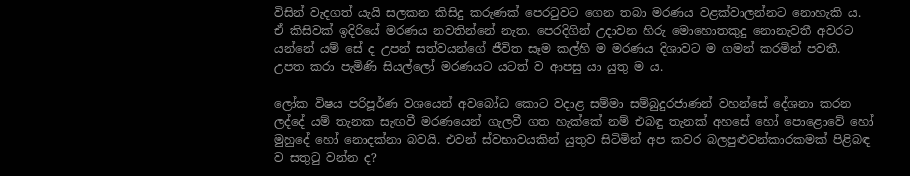විසින් වැදගත් යැයි සලකන කිසිදු කරුණක් පෙරටුවට ගෙන තබා මරණය වළක්වාලන්නට නොහැකි ය. ඒ කිසිවක් ඉදිරියේ මරණය නවතින්නේ නැත. පෙරදිගින් උදාවන හිරු මොහොතකුදු නොනැවතී අවරට යන්නේ යම් සේ ද උපන් සත්වයන්ගේ ජීවිත සෑම කල්හි ම මරණය දිශාවට ම ගමන් කරමින් පවතී. උපත කරා පැමිණි සියල්ලෝ මරණයට යටත් ව ආපසු යා යුතු ම ය.

ලෝක විෂය පරිපූර්ණ වශයෙන් අවබෝධ කොට වදාළ සම්මා සම්බුදුරජාණන් වහන්සේ දේශනා කරන ලද්දේ යම් තැනක සැඟවී මරණයෙන් ගැලවී ගත හැක්කේ නම් එබඳු තැනක් අහසේ හෝ පොළොවේ හෝ මුහුදේ හෝ නොදක්නා බවයි. එවන් ස්වභාවයකින් යුතුව සිටිමින් අප කවර බලපුළුවන්කාරකමක් පිළිබඳ ව සතුටු වන්න ද?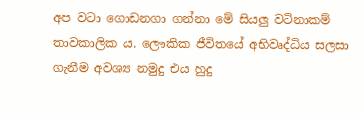අප වටා ගොඩනගා ගන්නා මේ සියලු වටිනාකම් තාවකාලික ය. ලෞකික ජීවිතයේ අභිවෘද්ධිය සලසා ගැනීම අවශ්‍ය නමුදු එය හුදු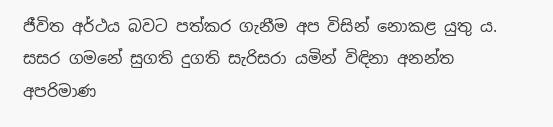ජීවිත අර්ථය බවට පත්කර ගැනීම අප විසින් නොකළ යුතු ය. සසර ගමනේ සුගති දුගති සැරිසරා යමින් විඳිනා අනන්ත අපරිමාණ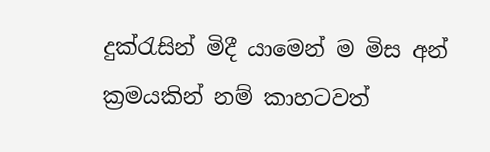දුක්රැසින් මිදී යාමෙන් ම මිස අන් ක්‍රමයකින් නම් කාහටවත්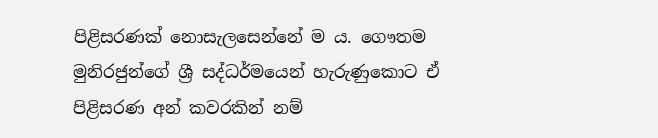පිළිසරණක් නොසැලසෙන්නේ ම ය. ගෞතම මුනිරජුන්ගේ ශ්‍රී සද්ධර්මයෙන් හැරුණුකොට ඒ පිළිසරණ අන් කවරකින් නම්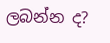ලබන්න ද?